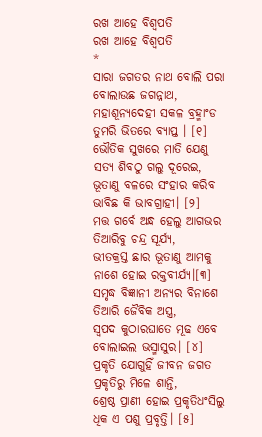ରଖ ଆହେ ବିଶ୍ୱପତି
ରଖ ଆହେ ବିଶ୍ୱପତି
*
ସାରା ଜଗତର ନାଥ ବୋଲି ପରା
ବୋଲାଉଛ ଜଗନ୍ନାଥ,
ମହାଶୂନ୍ୟଦେହୀ ସକଳ ବ୍ରହ୍ମାଂଡ
ତୁମରି ଭିତରେ ବ୍ୟାପ୍ତ । [୧]
ଭୌତିକ ସୁଖରେ ମାତି ଯେଣୁ
ସତ୍ୟ ଶିବଠୁ ଗଲୁ ଦୂରେଇ,
ଭୂତାଣୁ ବଳରେ ସଂହାର କରିବ
ଭାବିଛ କି ଭାବଗ୍ରାହୀ। [୨]
ମତ୍ତ ଗର୍ବେ ଅନ୍ଧ ହେଲୁ ଆଗଭର
ତିଆରିବୁ ଚନ୍ଦ୍ର ସୂର୍ଯ୍ୟ,
ଭୀତକ୍ରସ୍ତ ଛାର ଭୂତାଣୁ ଆମକୁ
ନାଶେ ହୋଇ ରକ୍ତବୀର୍ଯ୍ୟ।[୩]
ସମୃଦ୍ଧ ବିଜ୍ଞାନୀ ଅନ୍ୟର ବିନାଶେ
ତିଆରି ଜୈବିକ ଅସ୍ତ୍ର,
ସ୍ୱପଦ କୁଠାରଘାତେ ମୂଢ ଏବେ
ବୋଲାଇଲ ଭସ୍ମାସୁର। [୪]
ପ୍ରକୃତି ଯୋଗୁହିଁ ଜୀବନ ଜଗତ
ପ୍ରକୃତିରୁ ମିଳେ ଶାନ୍ତି,
ଶ୍ରେଷ୍ଠ ପ୍ରାଣୀ ହୋଇ ପ୍ରକୃତିଧଂସିଲୁ
ଧିକ ଏ ପଶୁ ପ୍ରବୃତ୍ତି। [୫]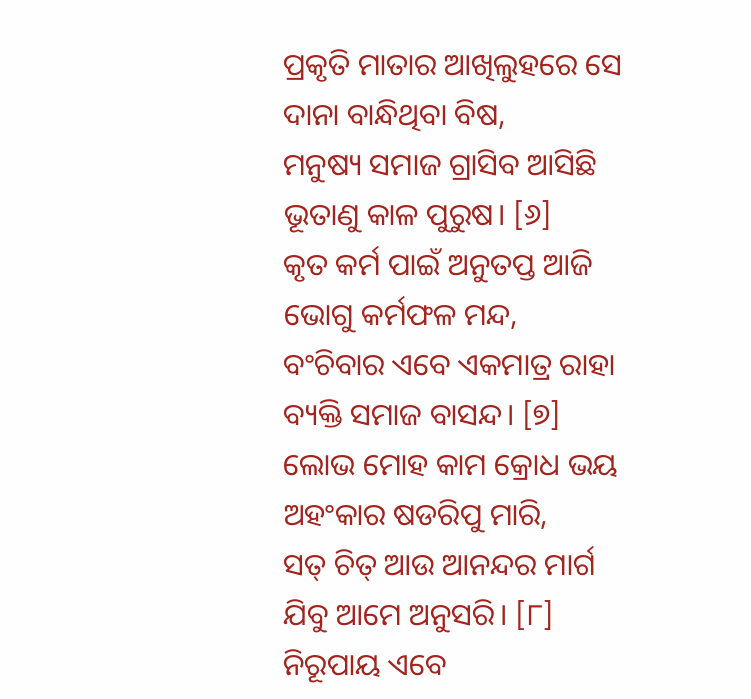ପ୍ରକୃତି ମାତାର ଆଖିଲୁହରେ ସେ
ଦାନା ବାନ୍ଧିଥିବା ବିଷ,
ମନୁଷ୍ୟ ସମାଜ ଗ୍ରାସିବ ଆସିଛି
ଭୂତାଣୁ କାଳ ପୁରୁଷ। [୬]
କୃତ କର୍ମ ପାଇଁ ଅନୁତପ୍ତ ଆଜି
ଭୋଗୁ କର୍ମଫଳ ମନ୍ଦ,
ବଂଚିବାର ଏବେ ଏକମାତ୍ର ରାହା
ବ୍ୟକ୍ତି ସମାଜ ବାସନ୍ଦ। [୭]
ଲୋଭ ମୋହ କାମ କ୍ରୋଧ ଭୟ
ଅହଂକାର ଷଡରିପୁ ମାରି,
ସତ୍ ଚିତ୍ ଆଉ ଆନନ୍ଦର ମାର୍ଗ
ଯିବୁ ଆମେ ଅନୁସରି। [୮]
ନିରୂପାୟ ଏବେ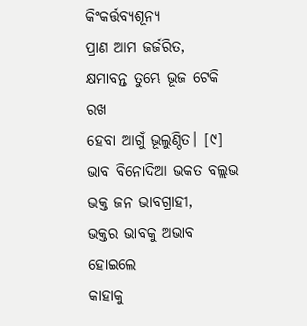କିଂକର୍ତ୍ତବ୍ୟଶୂନ୍ୟ
ପ୍ରାଣ ଆମ ଜର୍ଜରିତ,
କ୍ଷମାବନ୍ତ ତୁମ୍ଭେ ଭୂଜ ଟେକି ରଖ
ହେବା ଆଗୁଁ ଭୂଲୁଣ୍ଠିତ। [୯]
ଭାବ ବିନୋଦିଆ ଭକତ ବଲ୍ଲଭ
ଭକ୍ତ ଜନ ଭାବଗ୍ରାହୀ,
ଭକ୍ତର ଭାବକୁ ଅଭାବ ହୋଇଲେ
କାହାକୁ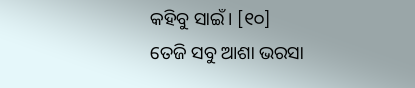କହିବୁ ସାଇଁ। [୧୦]
ତେଜି ସବୁ ଆଶା ଭରସା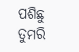ପଶିଛୁ
ତୁମରି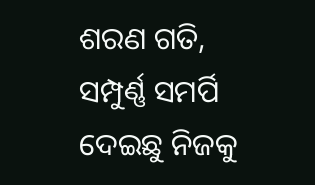ଶରଣ ଗତି,
ସମ୍ପୁର୍ଣ୍ଣ ସମର୍ପି ଦେଇଛୁ ନିଜକୁ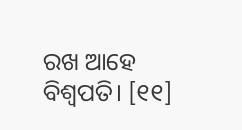ରଖ ଆହେ ବିଶ୍ୱପତି। [୧୧]